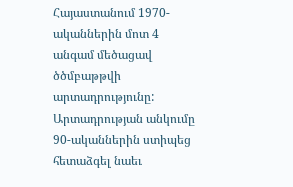Հայաստանում 1970-ականներին մոտ 4 անգամ մեծացավ ծծմբաթթվի արտադրությունը: Արտադրության անկումը 90-ականներին ստիպեց հետաձգել նաեւ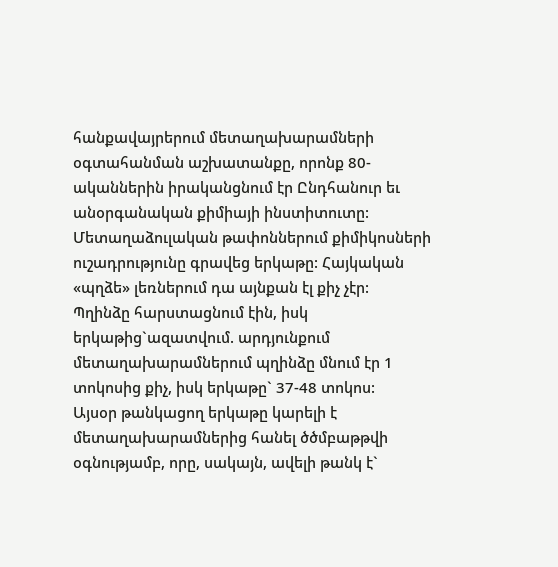հանքավայրերում մետաղախարամների օգտահանման աշխատանքը, որոնք 80-ականներին իրականցնում էր Ընդհանուր եւ անօրգանական քիմիայի ինստիտուտը:
Մետաղաձուլական թափոններում քիմիկոսների ուշադրությունը գրավեց երկաթը: Հայկական «պղձե» լեռներում դա այնքան էլ քիչ չէր:
Պղինձը հարստացնում էին, իսկ երկաթից`ազատվում. արդյունքում մետաղախարամներում պղինձը մնում էր 1 տոկոսից քիչ, իսկ երկաթը` 37-48 տոկոս:
Այսօր թանկացող երկաթը կարելի է մետաղախարամներից հանել ծծմբաթթվի օգնությամբ, որը, սակայն, ավելի թանկ է`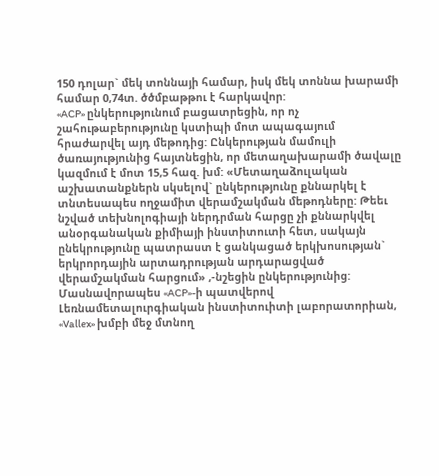150 դոլար` մեկ տոննայի համար, իսկ մեկ տոննա խարամի համար 0,74տ. ծծմբաթթու է հարկավոր:
«ACP» ընկերությունում բացատրեցին, որ ոչ շահութաբերությունը կստիպի մոտ ապագայում հրաժարվել այդ մեթոդից: Ընկերության մամուլի ծառայությունից հայտնեցին, որ մետաղախարամի ծավալը կազմում է մոտ 15,5 հազ. խմ: «Մետաղաձուլական աշխատանքներն սկսելով` ընկերությունը քննարկել է տնտեսապես ողջամիտ վերամշակման մեթոդները: Թեեւ նշված տեխնոլոգիայի ներդրման հարցը չի քննարկվել անօրգանական քիմիայի ինստիտուտի հետ, սակայն ընեկրությունը պատրաստ է ցանկացած երկխոսության` երկրորդային արտադրության արդարացված վերամշակման հարցում» ,-նշեցին ընկերությունից:
Մասնավորապես «ACP»-ի պատվերով Լեռնամետալուրգիական ինստիտուիտի լաբորատորիան, «Vallex» խմբի մեջ մտնող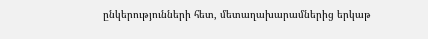ընկերությունների հետ, մետաղախարամներից երկաթ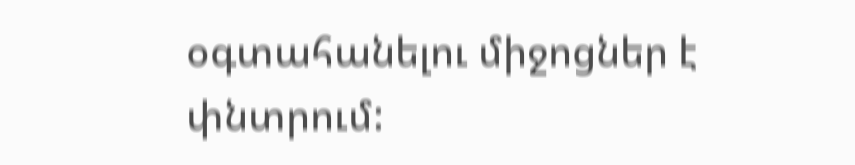օգտահանելու միջոցներ է փնտրում: